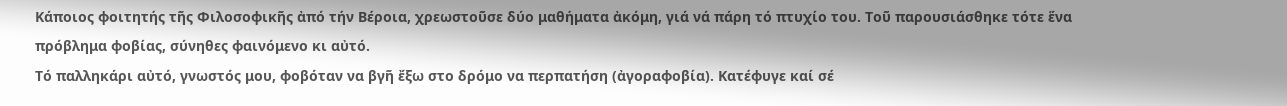Κάποιος φοιτητής τῆς Φιλοσοφικῆς ἀπό τήν Βέροια, χρεωστοῦσε δύο μαθήματα ἀκόμη, γιά νά πάρη τό πτυχίο του. Τοῦ παρουσιάσθηκε τότε ἕνα πρόβλημα φοβίας, σύνηθες φαινόμενο κι αὐτό.
Τό παλληκάρι αὐτό, γνωστός μου, φοβόταν να βγῆ ἔξω στο δρόμο να περπατήση (ἀγοραφοβία). Κατέφυγε καί σέ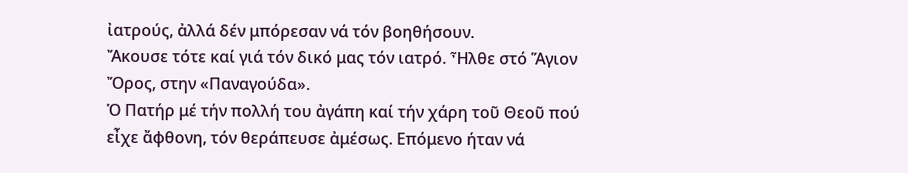ἰατρούς, ἀλλά δέν μπόρεσαν νά τόν βοηθήσουν.
Ἄκουσε τότε καί γιά τόν δικό μας τόν ιατρό. Ἦλθε στό Ἅγιον Ὄρος, στην «Παναγούδα».
Ὁ Πατήρ μέ τήν πολλή του ἀγάπη καί τήν χάρη τοῦ Θεοῦ πού εἶχε ἄφθονη, τόν θεράπευσε ἀμέσως. Επόμενο ήταν νά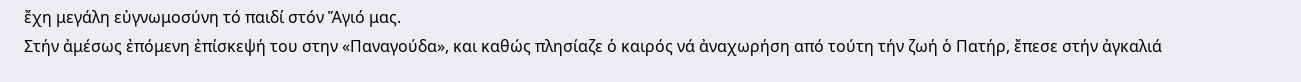ἔχη μεγάλη εὐγνωμοσύνη τό παιδί στόν Ἅγιό μας.
Στήν ἀμέσως ἐπόμενη ἐπίσκεψή του στην «Παναγούδα», και καθώς πλησίαζε ὁ καιρός νά ἀναχωρήση από τούτη τήν ζωή ὁ Πατήρ, ἔπεσε στήν ἀγκαλιά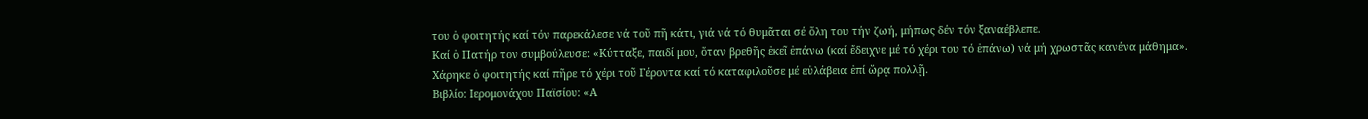του ὁ φοιτητής καί τόν παρεκάλεσε νά τοῦ πῆ κάτι, γιά νά τό θυμᾶται σέ ὅλη του τήν ζωή, μήπως δέν τόν ξαναέβλεπε.
Καί ὁ Πατήρ τον συμβούλευσε: «Κύτταξε, παιδί μου, ὅταν βρεθῆς ἐκεῖ ἐπάνω (καί ἔδειχνε μέ τό χέρι του τό ἐπάνω) νά μή χρωστᾶς κανένα μάθημα».
Χάρηκε ὁ φοιτητής καί πῆρε τό χέρι τοῦ Γέροντα καί τό καταφιλοῦσε μέ εὐλάβεια ἐπί ὥρᾳ πολλῇ.
Βιβλίο: Ιερομονάχου Παϊσίου: «Α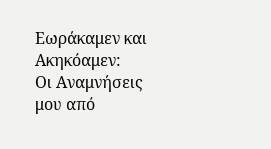Εωράκαμεν και Ακηκόαμεν:
Οι Αναμνήσεις μου από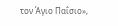τον Άγιο Παΐσιο»,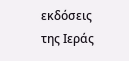εκδόσεις της Ιεράς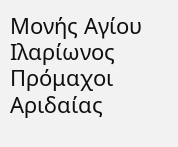Μονής Αγίου Ιλαρίωνος Πρόμαχοι Αριδαίας